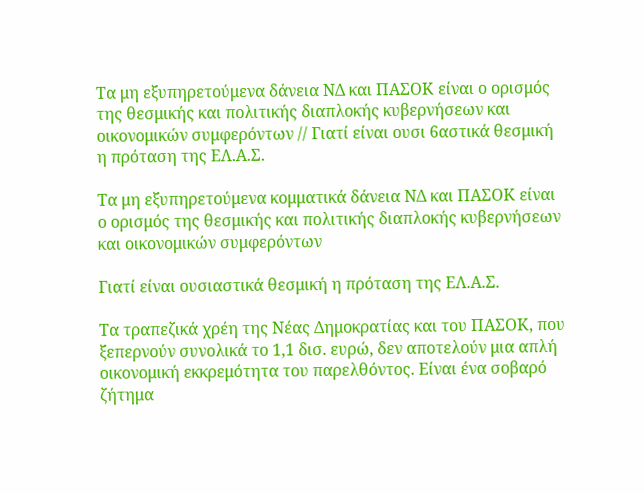Τα μη εξυπηρετούμενα δάνεια ΝΔ και ΠΑΣΟΚ είναι ο ορισμός της θεσμικής και πολιτικής διαπλοκής κυβερνήσεων και οικονομικών συμφερόντων // Γιατί είναι ουσι 6αστικά θεσμική η πρόταση της ΕΛ.Α.Σ.

Τα μη εξυπηρετούμενα κομματικά δάνεια ΝΔ και ΠΑΣΟΚ είναι ο ορισμός της θεσμικής και πολιτικής διαπλοκής κυβερνήσεων και οικονομικών συμφερόντων

Γιατί είναι ουσιαστικά θεσμική η πρόταση της ΕΛ.Α.Σ.

Τα τραπεζικά χρέη της Νέας Δημοκρατίας και του ΠΑΣΟΚ, που ξεπερνούν συνολικά το 1,1 δισ. ευρώ, δεν αποτελούν μια απλή οικονομική εκκρεμότητα του παρελθόντος. Είναι ένα σοβαρό ζήτημα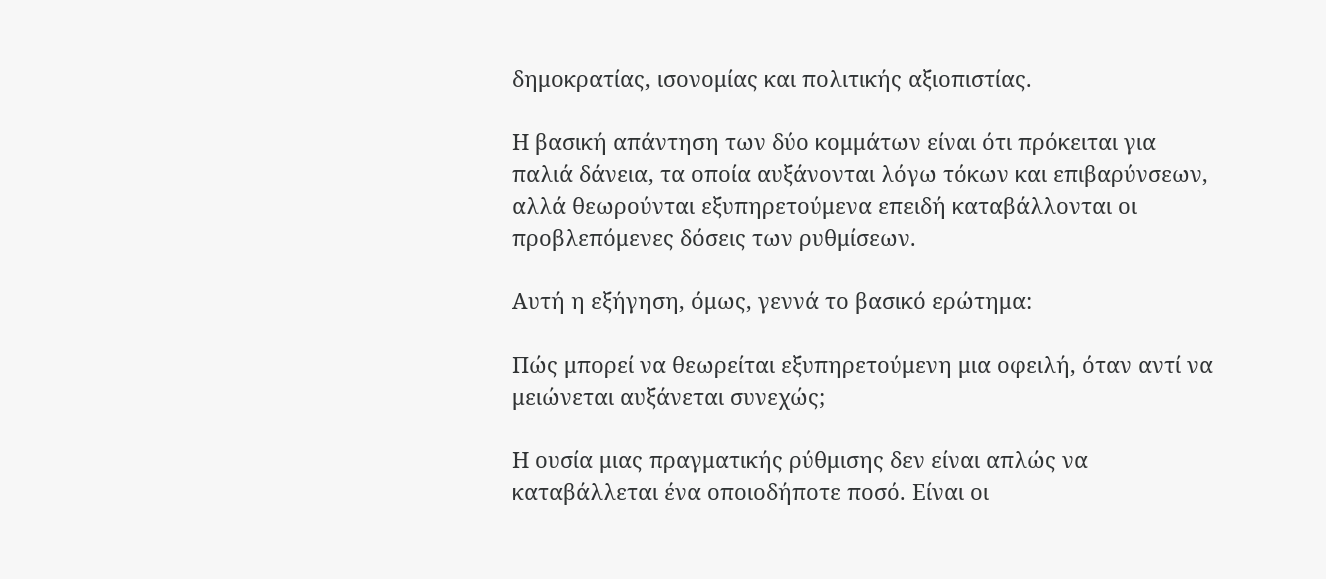δημοκρατίας, ισονομίας και πολιτικής αξιοπιστίας.

Η βασική απάντηση των δύο κομμάτων είναι ότι πρόκειται για παλιά δάνεια, τα οποία αυξάνονται λόγω τόκων και επιβαρύνσεων, αλλά θεωρούνται εξυπηρετούμενα επειδή καταβάλλονται οι προβλεπόμενες δόσεις των ρυθμίσεων.

Αυτή η εξήγηση, όμως, γεννά το βασικό ερώτημα:

Πώς μπορεί να θεωρείται εξυπηρετούμενη μια οφειλή, όταν αντί να μειώνεται αυξάνεται συνεχώς;

Η ουσία μιας πραγματικής ρύθμισης δεν είναι απλώς να καταβάλλεται ένα οποιοδήποτε ποσό. Είναι οι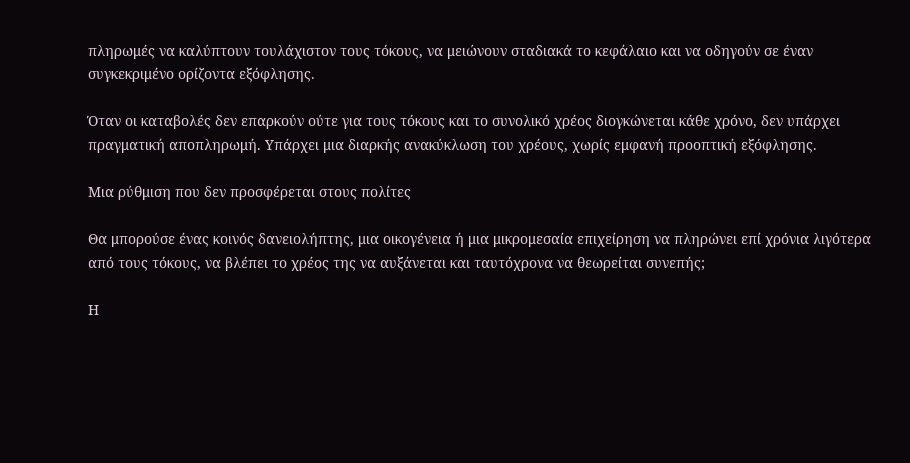πληρωμές να καλύπτουν τουλάχιστον τους τόκους, να μειώνουν σταδιακά το κεφάλαιο και να οδηγούν σε έναν συγκεκριμένο ορίζοντα εξόφλησης.

Όταν οι καταβολές δεν επαρκούν ούτε για τους τόκους και το συνολικό χρέος διογκώνεται κάθε χρόνο, δεν υπάρχει πραγματική αποπληρωμή. Υπάρχει μια διαρκής ανακύκλωση του χρέους, χωρίς εμφανή προοπτική εξόφλησης.

Μια ρύθμιση που δεν προσφέρεται στους πολίτες

Θα μπορούσε ένας κοινός δανειολήπτης, μια οικογένεια ή μια μικρομεσαία επιχείρηση να πληρώνει επί χρόνια λιγότερα από τους τόκους, να βλέπει το χρέος της να αυξάνεται και ταυτόχρονα να θεωρείται συνεπής;

Η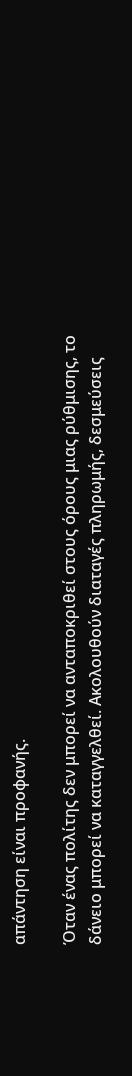απάντηση είναι προφανής.

Όταν ένας πολίτης δεν μπορεί να ανταποκριθεί στους όρους μιας ρύθμισης, το δάνειο μπορεί να καταγγελθεί. Ακολουθούν διαταγές πληρωμής, δεσμεύσεις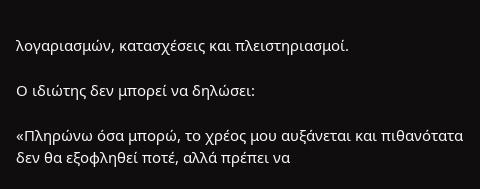λογαριασμών, κατασχέσεις και πλειστηριασμοί.

Ο ιδιώτης δεν μπορεί να δηλώσει:

«Πληρώνω όσα μπορώ, το χρέος μου αυξάνεται και πιθανότατα δεν θα εξοφληθεί ποτέ, αλλά πρέπει να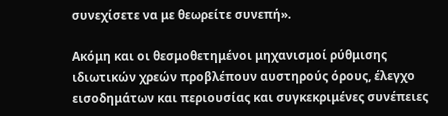συνεχίσετε να με θεωρείτε συνεπή».

Ακόμη και οι θεσμοθετημένοι μηχανισμοί ρύθμισης ιδιωτικών χρεών προβλέπουν αυστηρούς όρους, έλεγχο εισοδημάτων και περιουσίας και συγκεκριμένες συνέπειες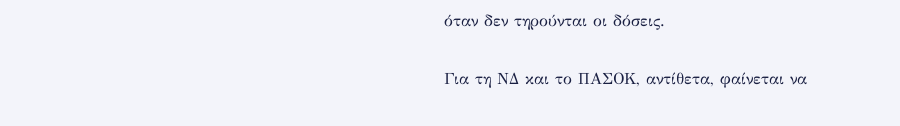όταν δεν τηρούνται οι δόσεις.

Για τη ΝΔ και το ΠΑΣΟΚ, αντίθετα, φαίνεται να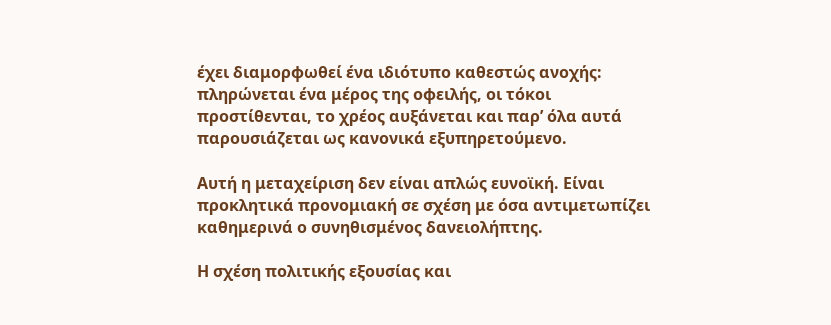έχει διαμορφωθεί ένα ιδιότυπο καθεστώς ανοχής: πληρώνεται ένα μέρος της οφειλής, οι τόκοι προστίθενται, το χρέος αυξάνεται και παρ’ όλα αυτά παρουσιάζεται ως κανονικά εξυπηρετούμενο.

Αυτή η μεταχείριση δεν είναι απλώς ευνοϊκή. Είναι προκλητικά προνομιακή σε σχέση με όσα αντιμετωπίζει καθημερινά ο συνηθισμένος δανειολήπτης.

Η σχέση πολιτικής εξουσίας και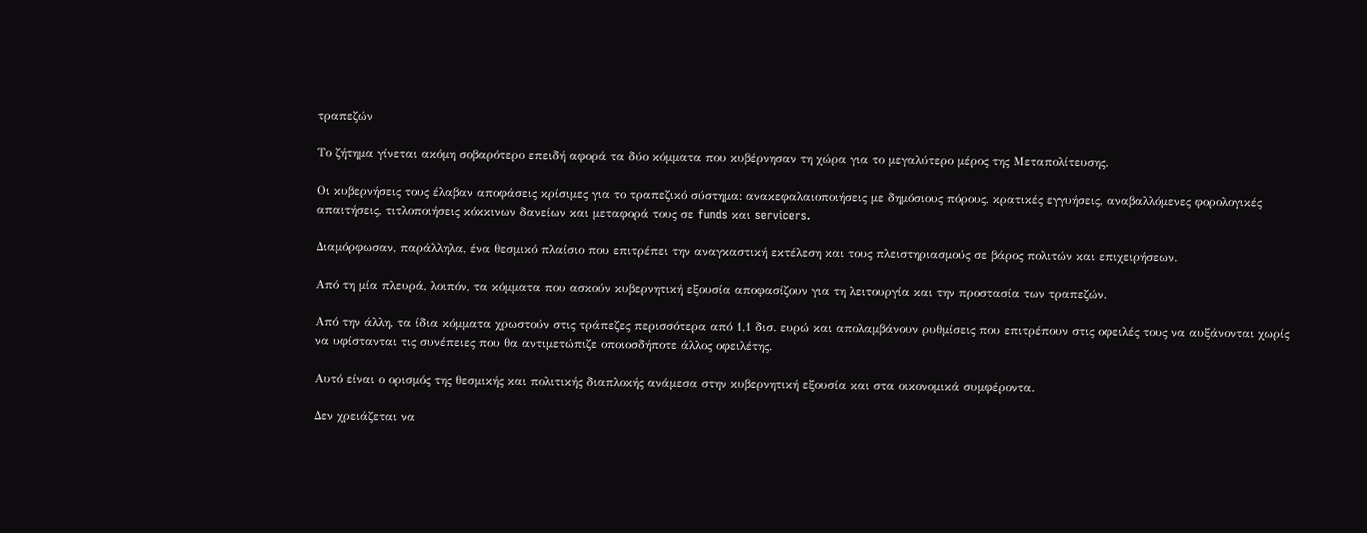τραπεζών

Το ζήτημα γίνεται ακόμη σοβαρότερο επειδή αφορά τα δύο κόμματα που κυβέρνησαν τη χώρα για το μεγαλύτερο μέρος της Μεταπολίτευσης.

Οι κυβερνήσεις τους έλαβαν αποφάσεις κρίσιμες για το τραπεζικό σύστημα: ανακεφαλαιοποιήσεις με δημόσιους πόρους, κρατικές εγγυήσεις, αναβαλλόμενες φορολογικές απαιτήσεις, τιτλοποιήσεις κόκκινων δανείων και μεταφορά τους σε funds και servicers.

Διαμόρφωσαν, παράλληλα, ένα θεσμικό πλαίσιο που επιτρέπει την αναγκαστική εκτέλεση και τους πλειστηριασμούς σε βάρος πολιτών και επιχειρήσεων.

Από τη μία πλευρά, λοιπόν, τα κόμματα που ασκούν κυβερνητική εξουσία αποφασίζουν για τη λειτουργία και την προστασία των τραπεζών.

Από την άλλη, τα ίδια κόμματα χρωστούν στις τράπεζες περισσότερα από 1,1 δισ. ευρώ και απολαμβάνουν ρυθμίσεις που επιτρέπουν στις οφειλές τους να αυξάνονται χωρίς να υφίστανται τις συνέπειες που θα αντιμετώπιζε οποιοσδήποτε άλλος οφειλέτης.

Αυτό είναι ο ορισμός της θεσμικής και πολιτικής διαπλοκής ανάμεσα στην κυβερνητική εξουσία και στα οικονομικά συμφέροντα.

Δεν χρειάζεται να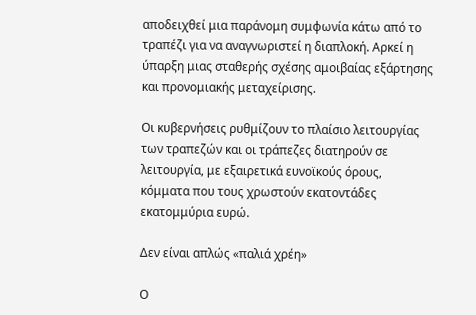αποδειχθεί μια παράνομη συμφωνία κάτω από το τραπέζι για να αναγνωριστεί η διαπλοκή. Αρκεί η ύπαρξη μιας σταθερής σχέσης αμοιβαίας εξάρτησης και προνομιακής μεταχείρισης.

Οι κυβερνήσεις ρυθμίζουν το πλαίσιο λειτουργίας των τραπεζών και οι τράπεζες διατηρούν σε λειτουργία, με εξαιρετικά ευνοϊκούς όρους, κόμματα που τους χρωστούν εκατοντάδες εκατομμύρια ευρώ.

Δεν είναι απλώς «παλιά χρέη»

Ο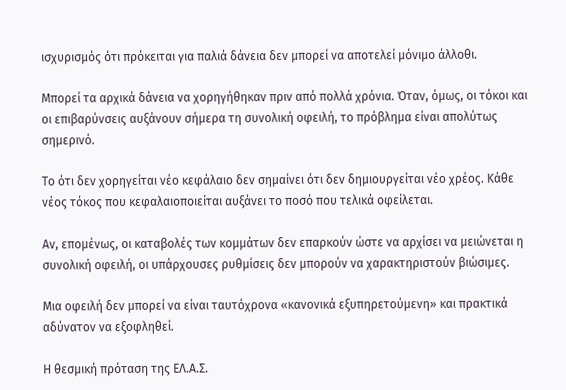ισχυρισμός ότι πρόκειται για παλιά δάνεια δεν μπορεί να αποτελεί μόνιμο άλλοθι.

Μπορεί τα αρχικά δάνεια να χορηγήθηκαν πριν από πολλά χρόνια. Όταν, όμως, οι τόκοι και οι επιβαρύνσεις αυξάνουν σήμερα τη συνολική οφειλή, το πρόβλημα είναι απολύτως σημερινό.

Το ότι δεν χορηγείται νέο κεφάλαιο δεν σημαίνει ότι δεν δημιουργείται νέο χρέος. Κάθε νέος τόκος που κεφαλαιοποιείται αυξάνει το ποσό που τελικά οφείλεται.

Αν, επομένως, οι καταβολές των κομμάτων δεν επαρκούν ώστε να αρχίσει να μειώνεται η συνολική οφειλή, οι υπάρχουσες ρυθμίσεις δεν μπορούν να χαρακτηριστούν βιώσιμες.

Μια οφειλή δεν μπορεί να είναι ταυτόχρονα «κανονικά εξυπηρετούμενη» και πρακτικά αδύνατον να εξοφληθεί.

Η θεσμική πρόταση της ΕΛ.Α.Σ.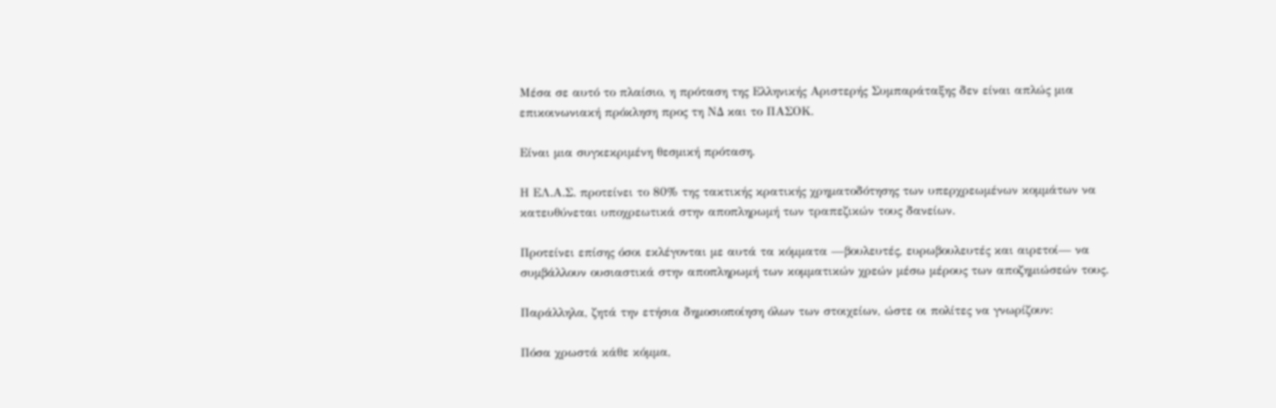Μέσα σε αυτό το πλαίσιο, η πρόταση της Ελληνικής Αριστερής Συμπαράταξης δεν είναι απλώς μια επικοινωνιακή πρόκληση προς τη ΝΔ και το ΠΑΣΟΚ.

Είναι μια συγκεκριμένη θεσμική πρόταση.

Η ΕΛ.Α.Σ. προτείνει το 80% της τακτικής κρατικής χρηματοδότησης των υπερχρεωμένων κομμάτων να κατευθύνεται υποχρεωτικά στην αποπληρωμή των τραπεζικών τους δανείων.

Προτείνει επίσης όσοι εκλέγονται με αυτά τα κόμματα —βουλευτές, ευρωβουλευτές και αιρετοί— να συμβάλλουν ουσιαστικά στην αποπληρωμή των κομματικών χρεών μέσω μέρους των αποζημιώσεών τους.

Παράλληλα, ζητά την ετήσια δημοσιοποίηση όλων των στοιχείων, ώστε οι πολίτες να γνωρίζουν:

Πόσα χρωστά κάθε κόμμα,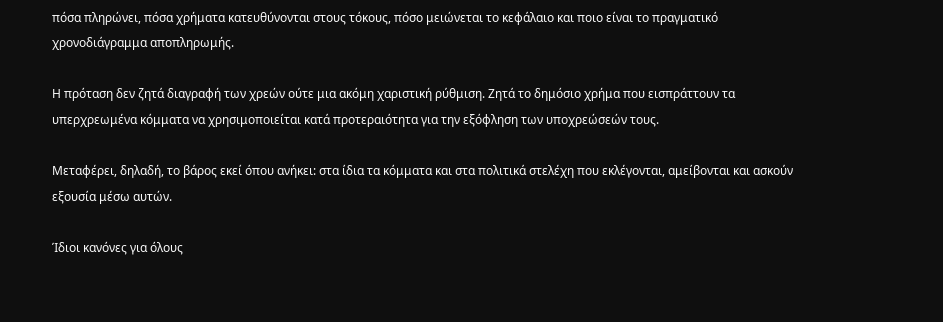πόσα πληρώνει, πόσα χρήματα κατευθύνονται στους τόκους, πόσο μειώνεται το κεφάλαιο και ποιο είναι το πραγματικό χρονοδιάγραμμα αποπληρωμής.

Η πρόταση δεν ζητά διαγραφή των χρεών ούτε μια ακόμη χαριστική ρύθμιση. Ζητά το δημόσιο χρήμα που εισπράττουν τα υπερχρεωμένα κόμματα να χρησιμοποιείται κατά προτεραιότητα για την εξόφληση των υποχρεώσεών τους.

Μεταφέρει, δηλαδή, το βάρος εκεί όπου ανήκει: στα ίδια τα κόμματα και στα πολιτικά στελέχη που εκλέγονται, αμείβονται και ασκούν εξουσία μέσω αυτών.

Ίδιοι κανόνες για όλους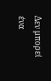Δεν μπορεί ένα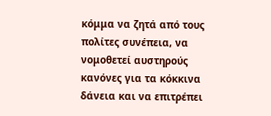κόμμα να ζητά από τους πολίτες συνέπεια, να νομοθετεί αυστηρούς κανόνες για τα κόκκινα δάνεια και να επιτρέπει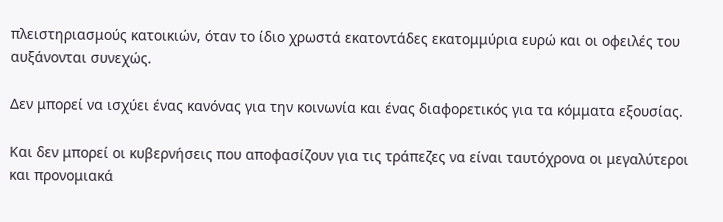πλειστηριασμούς κατοικιών, όταν το ίδιο χρωστά εκατοντάδες εκατομμύρια ευρώ και οι οφειλές του αυξάνονται συνεχώς.

Δεν μπορεί να ισχύει ένας κανόνας για την κοινωνία και ένας διαφορετικός για τα κόμματα εξουσίας.

Και δεν μπορεί οι κυβερνήσεις που αποφασίζουν για τις τράπεζες να είναι ταυτόχρονα οι μεγαλύτεροι και προνομιακά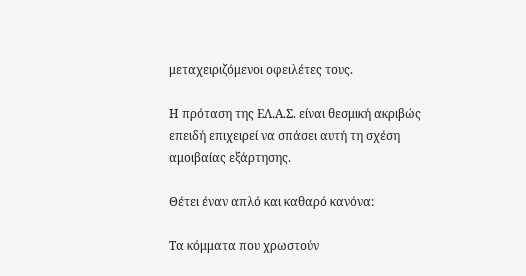μεταχειριζόμενοι οφειλέτες τους.

Η πρόταση της ΕΛ.Α.Σ. είναι θεσμική ακριβώς επειδή επιχειρεί να σπάσει αυτή τη σχέση αμοιβαίας εξάρτησης.

Θέτει έναν απλό και καθαρό κανόνα:

Τα κόμματα που χρωστούν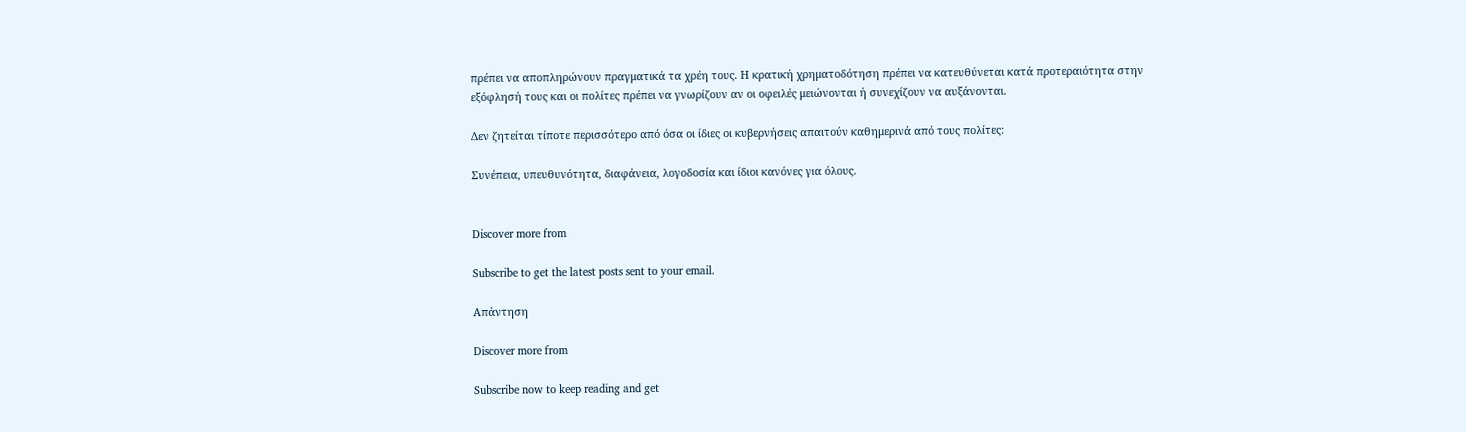πρέπει να αποπληρώνουν πραγματικά τα χρέη τους. Η κρατική χρηματοδότηση πρέπει να κατευθύνεται κατά προτεραιότητα στην εξόφλησή τους και οι πολίτες πρέπει να γνωρίζουν αν οι οφειλές μειώνονται ή συνεχίζουν να αυξάνονται.

Δεν ζητείται τίποτε περισσότερο από όσα οι ίδιες οι κυβερνήσεις απαιτούν καθημερινά από τους πολίτες:

Συνέπεια, υπευθυνότητα, διαφάνεια, λογοδοσία και ίδιοι κανόνες για όλους.


Discover more from

Subscribe to get the latest posts sent to your email.

Απάντηση

Discover more from

Subscribe now to keep reading and get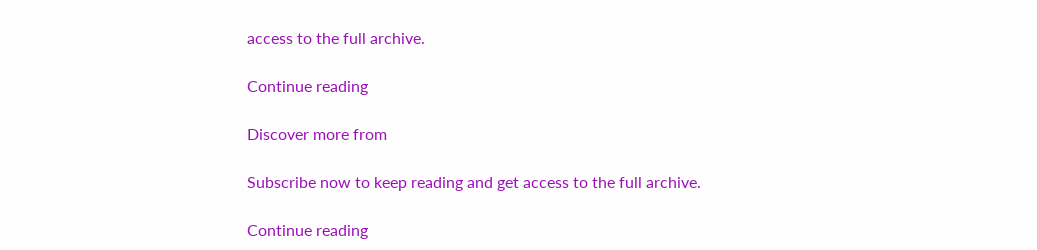access to the full archive.

Continue reading

Discover more from

Subscribe now to keep reading and get access to the full archive.

Continue reading